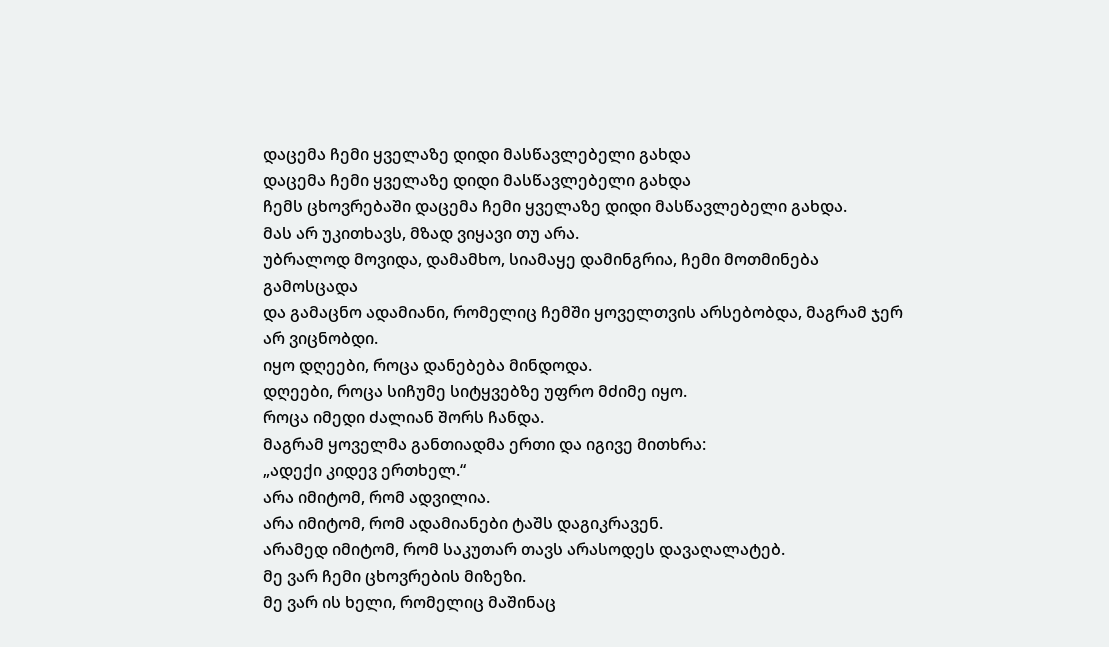დაცემა ჩემი ყველაზე დიდი მასწავლებელი გახდა
დაცემა ჩემი ყველაზე დიდი მასწავლებელი გახდა
ჩემს ცხოვრებაში დაცემა ჩემი ყველაზე დიდი მასწავლებელი გახდა.
მას არ უკითხავს, მზად ვიყავი თუ არა.
უბრალოდ მოვიდა, დამამხო, სიამაყე დამინგრია, ჩემი მოთმინება გამოსცადა
და გამაცნო ადამიანი, რომელიც ჩემში ყოველთვის არსებობდა, მაგრამ ჯერ არ ვიცნობდი.
იყო დღეები, როცა დანებება მინდოდა.
დღეები, როცა სიჩუმე სიტყვებზე უფრო მძიმე იყო.
როცა იმედი ძალიან შორს ჩანდა.
მაგრამ ყოველმა განთიადმა ერთი და იგივე მითხრა:
„ადექი კიდევ ერთხელ.“
არა იმიტომ, რომ ადვილია.
არა იმიტომ, რომ ადამიანები ტაშს დაგიკრავენ.
არამედ იმიტომ, რომ საკუთარ თავს არასოდეს დავაღალატებ.
მე ვარ ჩემი ცხოვრების მიზეზი.
მე ვარ ის ხელი, რომელიც მაშინაც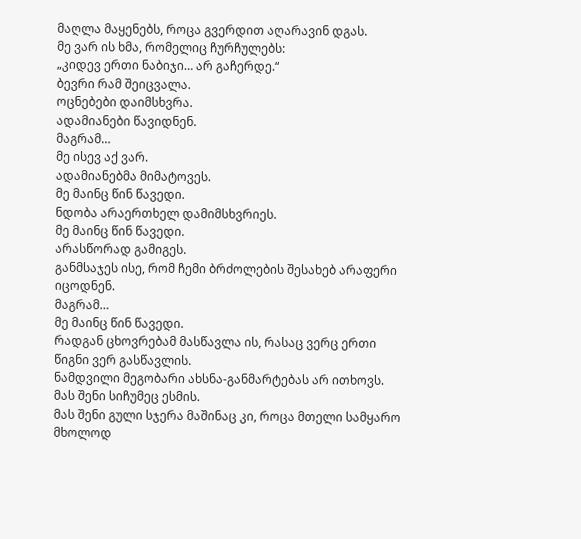მაღლა მაყენებს, როცა გვერდით აღარავინ დგას.
მე ვარ ის ხმა, რომელიც ჩურჩულებს:
„კიდევ ერთი ნაბიჯი… არ გაჩერდე.“
ბევრი რამ შეიცვალა.
ოცნებები დაიმსხვრა.
ადამიანები წავიდნენ.
მაგრამ…
მე ისევ აქ ვარ.
ადამიანებმა მიმატოვეს.
მე მაინც წინ წავედი.
ნდობა არაერთხელ დამიმსხვრიეს.
მე მაინც წინ წავედი.
არასწორად გამიგეს.
განმსაჯეს ისე, რომ ჩემი ბრძოლების შესახებ არაფერი იცოდნენ.
მაგრამ…
მე მაინც წინ წავედი.
რადგან ცხოვრებამ მასწავლა ის, რასაც ვერც ერთი წიგნი ვერ გასწავლის.
ნამდვილი მეგობარი ახსნა-განმარტებას არ ითხოვს.
მას შენი სიჩუმეც ესმის.
მას შენი გული სჯერა მაშინაც კი, როცა მთელი სამყარო მხოლოდ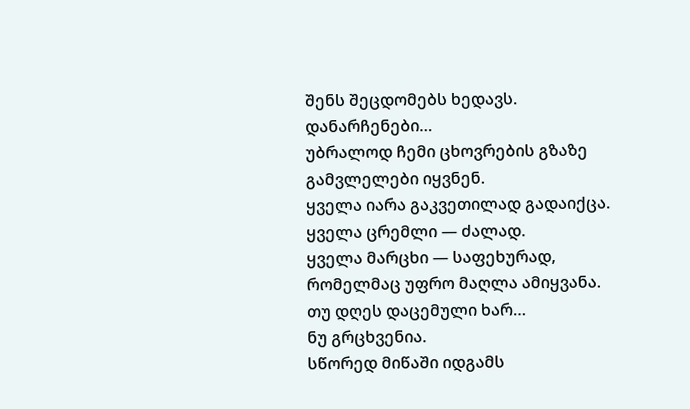შენს შეცდომებს ხედავს.
დანარჩენები…
უბრალოდ ჩემი ცხოვრების გზაზე გამვლელები იყვნენ.
ყველა იარა გაკვეთილად გადაიქცა.
ყველა ცრემლი — ძალად.
ყველა მარცხი — საფეხურად, რომელმაც უფრო მაღლა ამიყვანა.
თუ დღეს დაცემული ხარ…
ნუ გრცხვენია.
სწორედ მიწაში იდგამს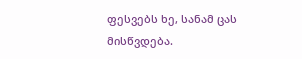ფესვებს ხე, სანამ ცას მისწვდება.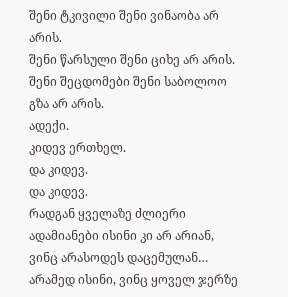შენი ტკივილი შენი ვინაობა არ არის.
შენი წარსული შენი ციხე არ არის.
შენი შეცდომები შენი საბოლოო გზა არ არის.
ადექი.
კიდევ ერთხელ.
და კიდევ.
და კიდევ.
რადგან ყველაზე ძლიერი ადამიანები ისინი კი არ არიან, ვინც არასოდეს დაცემულან…
არამედ ისინი, ვინც ყოველ ჯერზე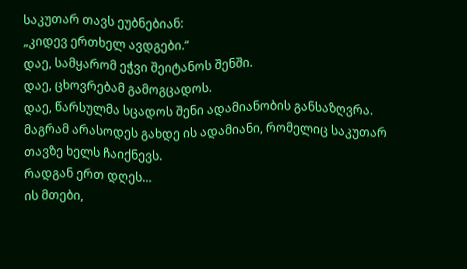საკუთარ თავს ეუბნებიან:
„კიდევ ერთხელ ავდგები.“
დაე, სამყარომ ეჭვი შეიტანოს შენში.
დაე, ცხოვრებამ გამოგცადოს.
დაე, წარსულმა სცადოს შენი ადამიანობის განსაზღვრა.
მაგრამ არასოდეს გახდე ის ადამიანი, რომელიც საკუთარ თავზე ხელს ჩაიქნევს.
რადგან ერთ დღეს…
ის მთები,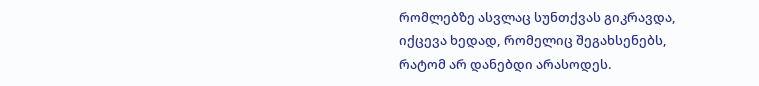რომლებზე ასვლაც სუნთქვას გიკრავდა,
იქცევა ხედად, რომელიც შეგახსენებს,
რატომ არ დანებდი არასოდეს.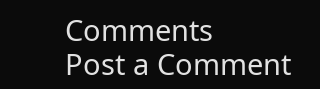Comments
Post a Comment